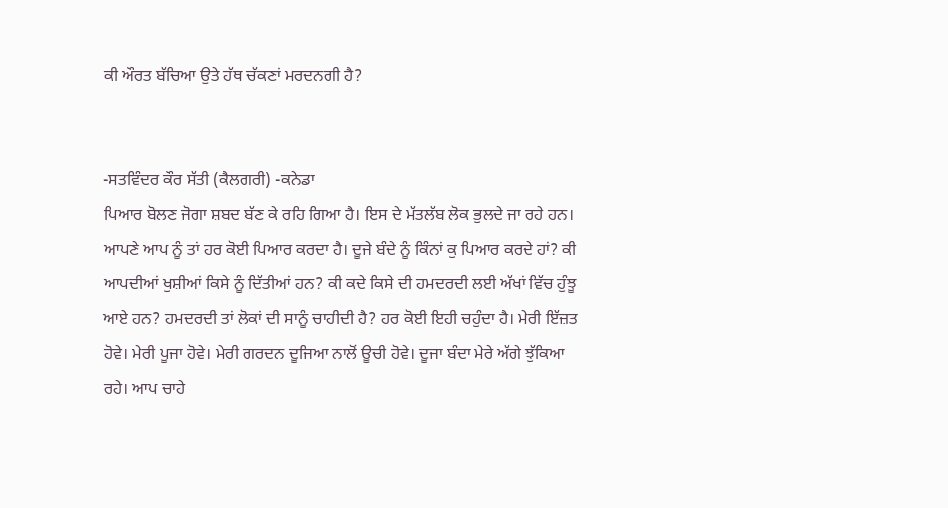ਕੀ ਔਰਤ ਬੱਚਿਆ ਉਤੇ ਹੱਥ ਚੱਕਣਾਂ ਮਰਦਨਗੀ ਹੈ?


-ਸਤਵਿੰਦਰ ਕੌਰ ਸੱਤੀ (ਕੈਲਗਰੀ) -ਕਨੇਡਾ
ਪਿਆਰ ਬੋਲਣ ਜੋਗਾ ਸ਼ਬਦ ਬੱਣ ਕੇ ਰਹਿ ਗਿਆ ਹੈ। ਇਸ ਦੇ ਮੱਤਲੱਬ ਲੋਕ ਭੁਲਦੇ ਜਾ ਰਹੇ ਹਨ। ਆਪਣੇ ਆਪ ਨੂੰ ਤਾਂ ਹਰ ਕੋਈ ਪਿਆਰ ਕਰਦਾ ਹੈ। ਦੂਜੇ ਬੰਦੇ ਨੂੰ ਕਿੰਨਾਂ ਕੁ ਪਿਆਰ ਕਰਦੇ ਹਾਂ? ਕੀ ਆਪਦੀਆਂ ਖੁਸ਼ੀਆਂ ਕਿਸੇ ਨੂੰ ਦਿੱਤੀਆਂ ਹਨ? ਕੀ ਕਦੇ ਕਿਸੇ ਦੀ ਹਮਦਰਦੀ ਲਈ ਅੱਖਾਂ ਵਿੱਚ ਹੁੰਝੂ ਆਏ ਹਨ? ਹਮਦਰਦੀ ਤਾਂ ਲੋਕਾਂ ਦੀ ਸਾਨੂੰ ਚਾਹੀਦੀ ਹੈ? ਹਰ ਕੋਈ ਇਹੀ ਚਹੁੰਦਾ ਹੈ। ਮੇਰੀ ਇੱਜ਼ਤ ਹੋਵੇ। ਮੇਰੀ ਪੂਜਾ ਹੋਵੇ। ਮੇਰੀ ਗਰਦਨ ਦੂਜਿਆ ਨਾਲੋਂ ਊਚੀ ਹੋਵੇ। ਦੂਜਾ ਬੰਦਾ ਮੇਰੇ ਅੱਗੇ ਝੁੱਕਿਆ ਰਹੇ। ਆਪ ਚਾਹੇ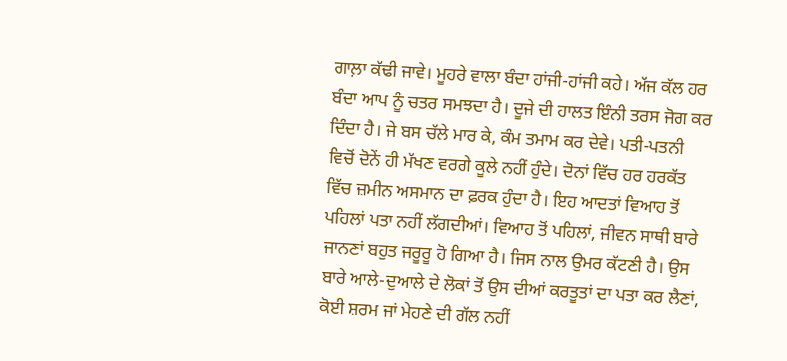ਗਾਲ਼ਾ ਕੱਢੀ ਜਾਵੇ। ਮੂਹਰੇ ਵਾਲਾ ਬੰਦਾ ਹਾਂਜੀ-ਹਾਂਜੀ ਕਹੇ। ਅੱਜ ਕੱਲ ਹਰ ਬੰਦਾ ਆਪ ਨੂੰ ਚਤਰ ਸਮਝਦਾ ਹੈ। ਦੂਜੇ ਦੀ ਹਾਲਤ ਇੰਨੀ ਤਰਸ ਜੋਗ ਕਰ ਦਿੰਦਾ ਹੈ। ਜੇ ਬਸ ਚੱਲੇ ਮਾਰ ਕੇ, ਕੰਮ ਤਮਾਮ ਕਰ ਦੇਵੇ। ਪਤੀ-ਪਤਨੀ ਵਿਚੋਂ ਦੋਨੇਂ ਹੀ ਮੱਖਣ ਵਰਗੇ ਕੂਲੇ ਨਹੀਂ ਹੁੰਦੇ। ਦੋਨਾਂ ਵਿੱਚ ਹਰ ਹਰਕੱਤ ਵਿੱਚ ਜ਼ਮੀਨ ਅਸਮਾਨ ਦਾ ਫ਼ਰਕ ਹੁੰਦਾ ਹੈ। ਇਹ ਆਦਤਾਂ ਵਿਆਹ ਤੋਂ ਪਹਿਲਾਂ ਪਤਾ ਨਹੀਂ ਲੱਗਦੀਆਂ। ਵਿਆਹ ਤੋਂ ਪਹਿਲਾਂ, ਜੀਵਨ ਸਾਥੀ ਬਾਰੇ ਜਾਨਣਾਂ ਬਹੁਤ ਜਰੂਰੂ ਹੋ ਗਿਆ ਹੈ। ਜਿਸ ਨਾਲ ਉਮਰ ਕੱਟਣੀ ਹੈ। ਉਸ ਬਾਰੇ ਆਲੇ-ਦੁਆਲੇ ਦੇ ਲੋਕਾਂ ਤੋਂ ਉਸ ਦੀਆਂ ਕਰਤੂਤਾਂ ਦਾ ਪਤਾ ਕਰ ਲੈਣਾਂ, ਕੋਈ ਸ਼ਰਮ ਜਾਂ ਮੇਹਣੇ ਦੀ ਗੱਲ ਨਹੀਂ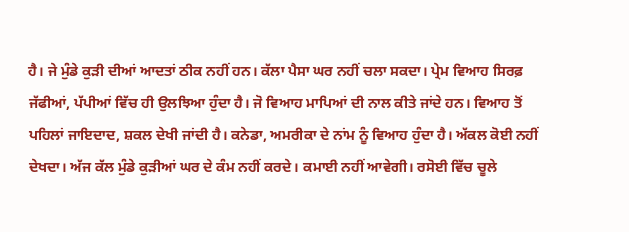ਹੈ। ਜੇ ਮੁੰਡੇ ਕੁੜੀ ਦੀਆਂ ਆਦਤਾਂ ਠੀਕ ਨਹੀਂ ਹਨ। ਕੱਲਾ ਪੈਸਾ ਘਰ ਨਹੀਂ ਚਲਾ ਸਕਦਾ। ਪ੍ਰੇਮ ਵਿਆਹ ਸਿਰਫ਼ ਜੱਫੀਆਂ, ਪੱਪੀਆਂ ਵਿੱਚ ਹੀ ਉਲਝਿਆ ਹੁੰਦਾ ਹੈ। ਜੋ ਵਿਆਹ ਮਾਪਿਆਂ ਦੀ ਨਾਲ ਕੀਤੇ ਜਾਂਦੇ ਹਨ। ਵਿਆਹ ਤੋਂ ਪਹਿਲਾਂ ਜਾਇਦਾਦ, ਸ਼ਕਲ ਦੇਖੀ ਜਾਂਦੀ ਹੈ। ਕਨੇਡਾ, ਅਮਰੀਕਾ ਦੇ ਨਾਂਮ ਨੂੰ ਵਿਆਹ ਹੁੰਦਾ ਹੈ। ਅੱਕਲ ਕੋਈ ਨਹੀਂ ਦੇਖਦਾ। ਅੱਜ ਕੱਲ ਮੁੰਡੇ ਕੁੜੀਆਂ ਘਰ ਦੇ ਕੰਮ ਨਹੀਂ ਕਰਦੇ। ਕਮਾਈ ਨਹੀਂ ਆਵੇਗੀ। ਰਸੋਈ ਵਿੱਚ ਚੂਲੇ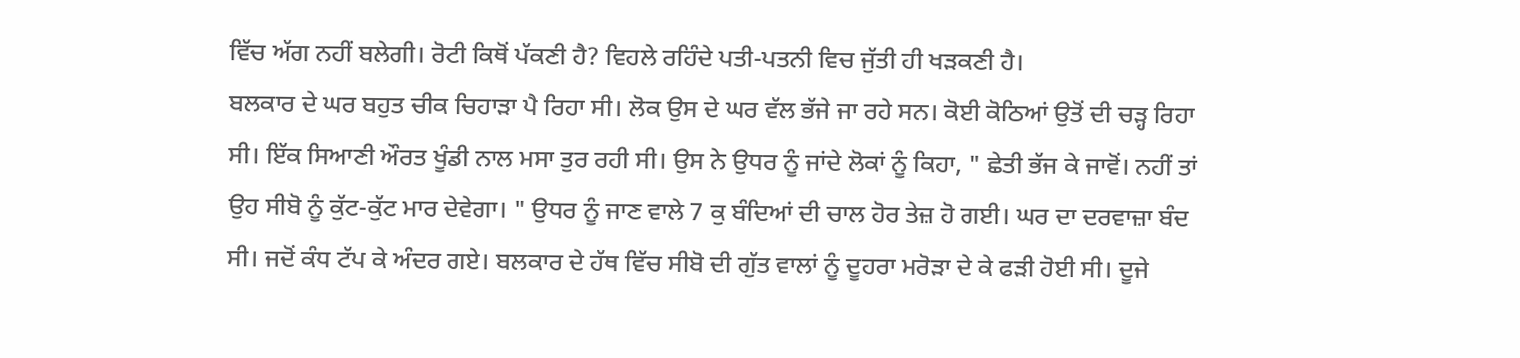ਵਿੱਚ ਅੱਗ ਨਹੀਂ ਬਲੇਗੀ। ਰੋਟੀ ਕਿਥੋਂ ਪੱਕਣੀ ਹੈ? ਵਿਹਲੇ ਰਹਿੰਦੇ ਪਤੀ-ਪਤਨੀ ਵਿਚ ਜੁੱਤੀ ਹੀ ਖੜਕਣੀ ਹੈ।
ਬਲਕਾਰ ਦੇ ਘਰ ਬਹੁਤ ਚੀਕ ਚਿਹਾੜਾ ਪੈ ਰਿਹਾ ਸੀ। ਲੋਕ ਉਸ ਦੇ ਘਰ ਵੱਲ ਭੱਜੇ ਜਾ ਰਹੇ ਸਨ। ਕੋਈ ਕੋਠਿਆਂ ਉਤੋਂ ਦੀ ਚੜ੍ਹ ਰਿਹਾ ਸੀ। ਇੱਕ ਸਿਆਣੀ ਔਰਤ ਖੂੰਡੀ ਨਾਲ ਮਸਾ ਤੁਰ ਰਹੀ ਸੀ। ਉਸ ਨੇ ਉਧਰ ਨੂੰ ਜਾਂਦੇ ਲੋਕਾਂ ਨੂੰ ਕਿਹਾ, " ਛੇਤੀ ਭੱਜ ਕੇ ਜਾਵੋਂ। ਨਹੀਂ ਤਾਂ ਉਹ ਸੀਬੋ ਨੂੰ ਕੁੱਟ-ਕੁੱਟ ਮਾਰ ਦੇਵੇਗਾ। " ਉਧਰ ਨੂੰ ਜਾਣ ਵਾਲੇ 7 ਕੁ ਬੰਦਿਆਂ ਦੀ ਚਾਲ ਹੋਰ ਤੇਜ਼ ਹੋ ਗਈ। ਘਰ ਦਾ ਦਰਵਾਜ਼ਾ ਬੰਦ ਸੀ। ਜਦੋਂ ਕੰਧ ਟੱਪ ਕੇ ਅੰਦਰ ਗਏ। ਬਲਕਾਰ ਦੇ ਹੱਥ ਵਿੱਚ ਸੀਬੋ ਦੀ ਗੁੱਤ ਵਾਲਾਂ ਨੂੰ ਦੂਹਰਾ ਮਰੋੜਾ ਦੇ ਕੇ ਫੜੀ ਹੋਈ ਸੀ। ਦੂਜੇ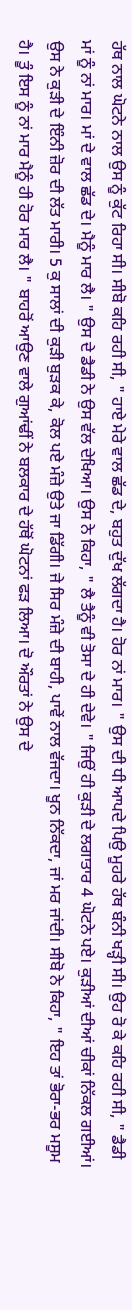ਹੱਥ ਨਾਲ ਘੋਟਨੇ ਨਾਲ ਉਸ ਨੂੰ ਕੁੱਟ ਰਿਹਾ ਸੀ। ਸੀਬੋ ਕਹਿ ਰਹੀ ਸੀ, " ਹਾਏ ਮੇਰੇ ਵਾਲ ਛੱਡ ਦੇ, ਬਹੁਤ ਦੁੱਖ ਲੱਗਦਾ ਹੈ। ਹੋਰ ਨਾਂ ਮਾਰ। " ਉਸ ਦੀ ਧੀ ਆਪਦੇ ਪਿਉ ਮੂਹਰੇ ਹੱਥ ਬੰਨੀ ਖੜ੍ਹੀ ਸੀ। ਉਹ ਰੋ ਕੇ ਕਹਿ ਰਹੀ ਸੀ, " ਡੈਡੀ ਮਾਂ ਨੂੰ ਨਾਂ ਮਾਰ। ਮਾਂ ਦੇ ਵਾਲ ਛੱਡ ਦੇ। ਮੈਨੂੰ ਮਾਰ ਲੈ। " ਉਸ ਦੇ ਡੈਡੀ ਨੇ ਉਸ ਵੱਲ ਦੇਖਿਆ। ਉਸ ਨੇ ਕਿਹਾ, " ਲੈ ਤੈਨੂੰ ਵੀ ਤੋਸਾ ਦੇ ਹੀ ਦੇਵੇ। " ਜਿਉਂ ਹੀ ਕੁੜੀ ਦੇ ਲਗਾਤਾਰ 4 ਘੋਟਨੇ ਪਏ। ਕੁੜੀਆਂ ਦੀਆਂ ਚੀਕਾਂ ਨਿੱਕਲ ਗਈਆਂ। ਉਸ ਨੇ ਕੁੜੀ ਦੇ ਇੰਨੀ ਜ਼ੋਰ ਦੀ ਲੱਤ ਮਾਰੀ। 5 ਕੁ ਸਾਲਾਂ ਦੀ ਕੁੜੀ ਬੁੜਕ ਕੇ, ਕੋਲ ਪਏ ਮੰਜ਼ੇ ਉਤੇ ਜਾ ਡਿੱਗੀ। ਜੇ ਸਿਰ ਮੰਜ਼ੇ ਦੀ ਬਾਹੀ, ਪਾਵੇਂ ਨਾਲ ਵੱਜਦਾ। ਖੂਨ ਨਿੱਕਦਾ, ਜਾਂ ਮਰ ਜਾਂਦੀ। ਸੀਬੋ ਨੇ ਕਿਹਾ, " ਇਹ ਤਾਂ ਭੋਰਾ-ਭਰ ਮਸੂਮ ਹੈ। ਤੂੰ ਇਸ ਨੂੰ ਨਾਂ ਮਾਰ ਮੈਨੂੰ ਹੀ ਹੋਰ ਮਾਰ ਲੈ। " ਬਾਹਰੋਂ ਆਉਣ ਵਾਲੇ ਗੁਆਂਢੀਂ ਨੇ ਬਲਕਾਰ ਦੇ ਹੱਥੋਂ ਘੋਟਨਾਂ ਫੜ ਲਿਆ। ਦੋ ਔਰਤਾਂ ਨੇ ਉਸ ਦੇ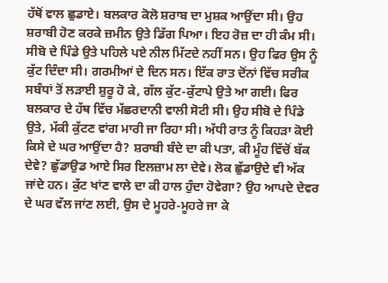ਹੱਥੋਂ ਵਾਲ ਛੁਡਾਏ। ਬਲਕਾਰ ਕੋਲੋ ਸ਼ਰਾਬ ਦਾ ਮੁਸ਼ਕ ਆਉਂਦਾ ਸੀ। ਉਹ ਸ਼ਰਾਬੀ ਹੋਣ ਕਰਕੇ ਜ਼ਮੀਨ ਉਤੇ ਡਿੱਗ ਪਿਆ। ਇਹ ਰੋਜ਼ ਦਾ ਹੀ ਕੰਮ ਸੀ। ਸੀਬੋ ਦੇ ਪਿੰਡੇ ਉਤੇ ਪਹਿਲੇ ਪਏ ਨੀਲ ਮਿੱਟਦੇ ਨਹੀਂ ਸਨ। ਉਹ ਫਿਰ ਉਸ ਨੂੰ ਕੁੱਟ ਦਿੰਦਾ ਸੀ। ਗਰਮੀਆਂ ਦੇ ਦਿਨ ਸਨ। ਇੱਕ ਰਾਤ ਦੋਂਨਾਂ ਵਿੱਚ ਸਰੀਕ ਸਬੰਧਾਂ ਤੋਂ ਲੜਾਈ ਸ਼ੁਰੂ ਹੋ ਕੇ, ਗੱਲ ਕੁੱਟ-ਕੁੱਟਾਪੇ ਉਤੇ ਆ ਗਈ। ਫਿਰ ਬਲਕਾਰ ਦੇ ਹੱਥ ਵਿੱਚ ਮੱਛਰਦਾਨੀ ਵਾਲੀ ਸੋਟੀ ਸੀ। ਉਹ ਸੀਬੋ ਦੇ ਪਿੰਡੇ ਉਤੇ, ਮੱਕੀ ਕੁੱਟਣ ਵਾਂਗ ਮਾਰੀ ਜਾ ਰਿਹਾ ਸੀ। ਅੱਧੀ ਰਾਤ ਨੂੰ ਕਿਹੜਾ ਕੋਈ ਕਿਸੇ ਦੇ ਘਰ ਆਉਂਦਾ ਹੈ? ਸ਼ਰਾਬੀ ਬੰਦੇ ਦਾ ਕੀ ਪਤਾ, ਕੀ ਮੂੰਹ ਵਿੱਚੋਂ ਬੱਕ ਦੇਵੇ? ਛੁੱਡਾਉਡ ਆਏ ਸਿਰ ਇਲਜ਼ਾਮ ਲਾ ਦੇਵੇ। ਲੋਕ ਛੁੱਡਾਉਦੇ ਵੀ ਅੱਕ ਜਾਂਦੇ ਹਨ। ਕੁੱਟ ਖਾਂਣ ਵਾਲੇ ਦਾ ਕੀ ਹਾਲ ਹੁੰਦਾ ਹੋਵੇਗਾ? ਉਹ ਆਪਦੇ ਦੇਵਰ ਦੇ ਘਰ ਵੱਲ ਜਾਂਣ ਲਈ, ਉਸ ਦੇ ਮੂਹਰੇ-ਮੂਹਰੇ ਜਾ ਕੇ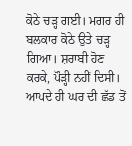ਕੋਠੇ ਚੜ੍ਹ ਗਈ। ਮਗਰ ਹੀ ਬਲਕਾਰ ਕੋਠੇ ਉਤੇ ਚੜ੍ਹ ਗਿਆ। ਸ਼ਰਾਬੀ ਹੋਣ ਕਰਕੇ, ਪੌੜ੍ਹੀ ਨਹੀਂ ਦਿਸੀ। ਆਪਦੇ ਹੀ ਘਰ ਦੀ ਛੱਡ ਤੋਂ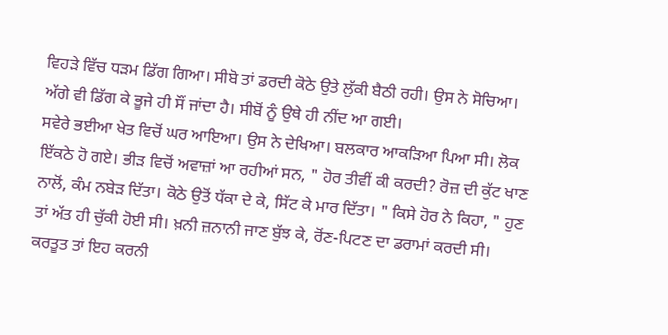ਵਿਹੜੇ ਵਿੱਚ ਧੜਮ ਡਿੱਗ ਗਿਆ। ਸੀਬੋ ਤਾਂ ਡਰਦੀ ਕੋਠੇ ਉਤੇ ਲੁੱਕੀ ਬੈਠੀ ਰਹੀ। ਉਸ ਨੇ ਸੋਚਿਆ। ਅੱਗੇ ਵੀ ਡਿੱਗ ਕੇ ਭੂਜੇ ਹੀ ਸੌਂ ਜਾਂਦਾ ਹੈ। ਸੀਬੋਂ ਨੂੰ ਉਥੇ ਹੀ ਨੀਂਦ ਆ ਗਈ।
ਸਵੇਰੇ ਭਈਆ ਖੇਤ ਵਿਚੋਂ ਘਰ ਆਇਆ। ਉਸ ਨੇ ਦੇਖਿਆ। ਬਲਕਾਰ ਆਕੜਿਆ ਪਿਆ ਸੀ। ਲੋਕ ਇੱਕਠੇ ਹੋ ਗਏ। ਭੀੜ ਵਿਚੋਂ ਅਵਾਜ਼ਾਂ ਆ ਰਹੀਆਂ ਸਨ, " ਹੋਰ ਤੀਵੀਂ ਕੀ ਕਰਦੀ? ਰੋਜ਼ ਦੀ ਕੁੱਟ ਖਾਣ ਨਾਲੋਂ, ਕੰਮ ਨਬੇੜ ਦਿੱਤਾ। ਕੋਠੇ ਉਤੋਂ ਧੱਕਾ ਦੇ ਕੇ, ਸਿੱਟ ਕੇ ਮਾਰ ਦਿੱਤਾ। " ਕਿਸੇ ਹੋਰ ਨੇ ਕਿਹਾ, " ਹੁਣ ਤਾਂ ਅੱਤ ਹੀ ਚੁੱਕੀ ਹੋਈ ਸੀ। ਖ਼ਨੀ ਜ਼ਨਾਨੀ ਜਾਣ ਬੁੱਝ ਕੇ, ਰੋਂਣ-ਪਿਟਣ ਦਾ ਡਰਾਮਾਂ ਕਰਦੀ ਸੀ। ਕਰਤੂਤ ਤਾਂ ਇਹ ਕਰਨੀ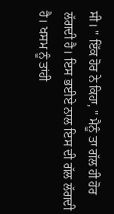ਸੀ। " ਇੱਕ ਹੋਰ ਨੇ ਕਿਹਾ, " ਮੈਨੂੰ ਤਾ ਗੱਲ ਹੀ ਹੋਰ ਲੱਗਦੀ ਹੈ। ਇਸ ਭਈਏ ਨਾਲ ਇਸ ਦੀ ਗੱਲ ਲੱਗਦੀ ਹੈ। ਖਸਮ ਨੂੰ ਤਾਂਹੀ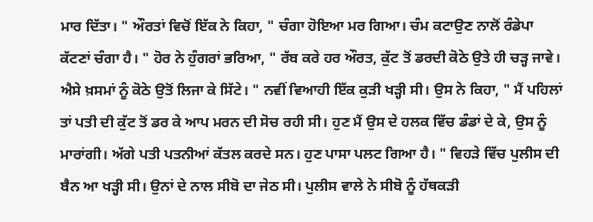ਮਾਰ ਦਿੱਤਾ। " ਔਰਤਾਂ ਵਿਚੋਂ ਇੱਕ ਨੇ ਕਿਹਾ, " ਚੰਗਾ ਹੋਇਆ ਮਰ ਗਿਆ। ਚੰਮ ਕਟਾਉਣ ਨਾਲੋਂ ਰੰਡੇਪਾ ਕੱਟਣਾਂ ਚੰਗਾ ਹੈ। " ਹੋਰ ਨੇ ਹੁੰਗਰਾਂ ਭਰਿਆ, " ਰੱਬ ਕਰੇ ਹਰ ਔਰਤ, ਕੁੱਟ ਤੋਂ ਡਰਦੀ ਕੋਠੇ ਉਤੇ ਹੀ ਚੜ੍ਹ ਜਾਵੇ। ਐਸੇ ਖ਼ਸਮਾਂ ਨੂੰ ਕੋਠੇ ਉਤੋਂ ਲਿਜਾ ਕੇ ਸਿੱਟੇ। " ਨਵੀਂ ਵਿਆਹੀ ਇੱਕ ਕੁੜੀ ਖੜ੍ਹੀ ਸੀ। ਉਸ ਨੇ ਕਿਹਾ, " ਮੈਂ ਪਹਿਲਾਂ ਤਾਂ ਪਤੀ ਦੀ ਕੁੱਟ ਤੋਂ ਡਰ ਕੇ ਆਪ ਮਰਨ ਦੀ ਸੋਚ ਰਹੀ ਸੀ। ਹੁਣ ਮੈਂ ਉਸ ਦੇ ਹਲਕ ਵਿੱਚ ਡੰਡਾਂ ਦੇ ਕੇ, ਉਸ ਨੂੰ ਮਾਰਾਂਗੀ। ਅੱਗੇ ਪਤੀ ਪਤਨੀਆਂ ਕੱਤਲ ਕਰਦੇ ਸਨ। ਹੁਣ ਪਾਸਾ ਪਲਟ ਗਿਆ ਹੈ। " ਵਿਹੜੇ ਵਿੱਚ ਪੁਲੀਸ ਦੀ ਬੈਨ ਆ ਖੜ੍ਹੀ ਸੀ। ਉਨਾਂ ਦੇ ਨਾਲ ਸੀਬੋ ਦਾ ਜੇਠ ਸੀ। ਪੁਲੀਸ ਵਾਲੇ ਨੇ ਸੀਬੋ ਨੂੰ ਹੱਥਕੜੀ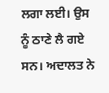ਲਗਾ ਲਈ। ਉਸ ਨੂੰ ਠਾਣੇ ਲੈ ਗਏ ਸਨ। ਅਦਾਲਤ ਨੇ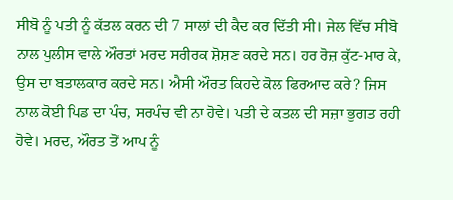ਸੀਬੋ ਨੂੰ ਪਤੀ ਨੂੰ ਕੱਤਲ ਕਰਨ ਦੀ 7 ਸਾਲਾਂ ਦੀ ਕੈਦ ਕਰ ਦਿੱਤੀ ਸੀ। ਜੇਲ ਵਿੱਚ ਸੀਬੋ ਨਾਲ ਪੁਲੀਸ ਵਾਲੇ ਔਰਤਾਂ ਮਰਦ ਸਰੀਰਕ ਸ਼ੋਸ਼ਣ ਕਰਦੇ ਸਨ। ਹਰ ਰੋਜ਼ ਕੁੱਟ-ਮਾਰ ਕੇ, ਉਸ ਦਾ ਬਤਾਲਕਾਰ ਕਰਦੇ ਸਨ। ਐਸੀ ਔਰਤ ਕਿਹਦੇ ਕੋਲ ਫਿਰਆਦ ਕਰੇ? ਜਿਸ ਨਾਲ ਕੋਈ ਪਿਡ ਦਾ ਪੰਚ, ਸਰਪੰਚ ਵੀ ਨਾ ਹੋਵੇ। ਪਤੀ ਦੇ ਕਤਲ ਦੀ ਸਜ਼ਾ ਭੁਗਤ ਰਹੀ ਹੋਵੇ। ਮਰਦ, ਔਰਤ ਤੋਂ ਆਪ ਨੂੰ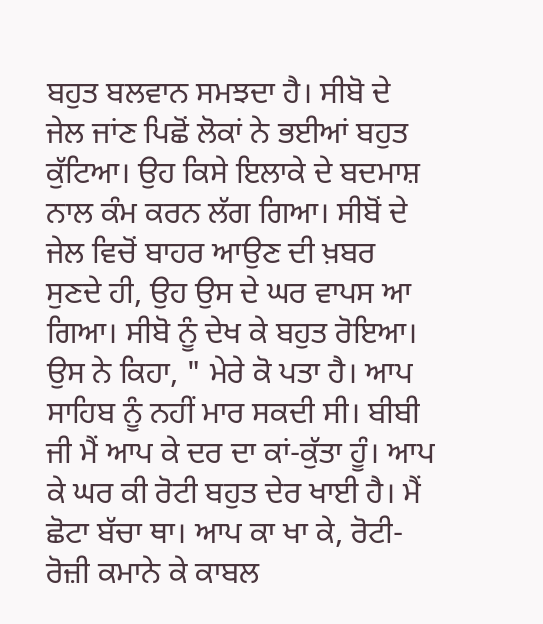ਬਹੁਤ ਬਲਵਾਨ ਸਮਝਦਾ ਹੈ। ਸੀਬੋ ਦੇ ਜੇਲ ਜਾਂਣ ਪਿਛੋਂ ਲੋਕਾਂ ਨੇ ਭਈਆਂ ਬਹੁਤ ਕੁੱਟਿਆ। ਉਹ ਕਿਸੇ ਇਲਾਕੇ ਦੇ ਬਦਮਾਸ਼ ਨਾਲ ਕੰਮ ਕਰਨ ਲੱਗ ਗਿਆ। ਸੀਬੋਂ ਦੇ ਜੇਲ ਵਿਚੋਂ ਬਾਹਰ ਆਉਣ ਦੀ ਖ਼ਬਰ ਸੁਣਦੇ ਹੀ, ਉਹ ਉਸ ਦੇ ਘਰ ਵਾਪਸ ਆ ਗਿਆ। ਸੀਬੋ ਨੂੰ ਦੇਖ ਕੇ ਬਹੁਤ ਰੋਇਆ। ਉਸ ਨੇ ਕਿਹਾ, " ਮੇਰੇ ਕੋ ਪਤਾ ਹੈ। ਆਪ ਸਾਹਿਬ ਨੂੰ ਨਹੀਂ ਮਾਰ ਸਕਦੀ ਸੀ। ਬੀਬੀ ਜੀ ਮੈਂ ਆਪ ਕੇ ਦਰ ਦਾ ਕਾਂ-ਕੁੱਤਾ ਹੂੰ। ਆਪ ਕੇ ਘਰ ਕੀ ਰੋਟੀ ਬਹੁਤ ਦੇਰ ਖਾਈ ਹੈ। ਮੈਂ ਛੋਟਾ ਬੱਚਾ ਥਾ। ਆਪ ਕਾ ਖਾ ਕੇ, ਰੋਟੀ-ਰੋਜ਼ੀ ਕਮਾਨੇ ਕੇ ਕਾਬਲ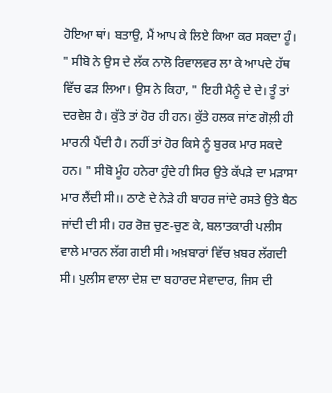ਹੋਇਆ ਥਾਂ। ਬਤਾਉ, ਮੈਂ ਆਪ ਕੇ ਲਿਏ ਕਿਆ ਕਰ ਸਕਦਾ ਹੂੰ। " ਸੀਬੋ ਨੇ ਉਸ ਦੇ ਲੱਕ ਨਾਲੋ ਰਿਵਾਲਵਰ ਲਾ ਕੇ ਆਪਦੇ ਹੱਥ ਵਿੱਚ ਫੜ ਲਿਆ। ਉਸ ਨੇ ਕਿਹਾ, " ਇਹੀ ਮੈਨੂੰ ਦੇ ਦੇ। ਤੂੰ ਤਾਂ ਦਰਵੇਸ਼ ਹੈ। ਕੁੱਤੇ ਤਾਂ ਹੋਰ ਹੀ ਹਨ। ਕੁੱਤੇ ਹਲਕ ਜਾਂਣ ਗੋਲ਼ੀ ਹੀ ਮਾਰਨੀ ਪੈਂਦੀ ਹੈ। ਨਹੀਂ ਤਾਂ ਹੋਰ ਕਿਸੇ ਨੂੰ ਬੁਰਕ ਮਾਰ ਸਕਦੇ ਹਨ। " ਸੀਬੋ ਮੂੰਹ ਹਨੇਰਾ ਹੁੰਦੇ ਹੀ ਸਿਰ ਉਤੇ ਕੱਪੜੇ ਦਾ ਮੜਾਸਾ ਮਾਰ ਲੈਂਦੀ ਸੀ।। ਠਾਣੇ ਦੇ ਨੇੜੇ ਹੀ ਬਾਹਰ ਜਾਂਦੇ ਰਸਤੇ ਉਤੇ ਬੈਠ ਜਾਂਦੀ ਦੀ ਸੀ। ਹਰ ਰੋਜ਼ ਚੁਣ-ਚੁਣ ਕੇ, ਬਲਾਤਕਾਰੀ ਪਲੀਸ ਵਾਲੇ ਮਾਰਨ ਲੱਗ ਗਈ ਸੀ। ਅਖ਼ਬਾਰਾਂ ਵਿੱਚ ਖ਼ਬਰ ਲੱਗਦੀ ਸੀ। ਪੁਲੀਸ ਵਾਲਾ ਦੇਸ਼ ਦਾ ਬਹਾਰਦ ਸੇਵਾਦਾਰ, ਜਿਸ ਦੀ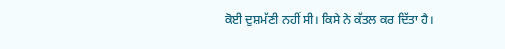ਕੋਈ ਦੁਸ਼ਮੱਣੀ ਨਹੀਂ ਸੀ। ਕਿਸੇ ਨੇ ਕੱਤਲ ਕਰ ਦਿੱਤਾ ਹੈ।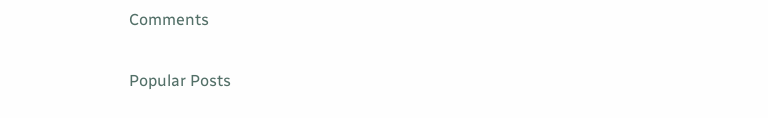Comments

Popular Posts